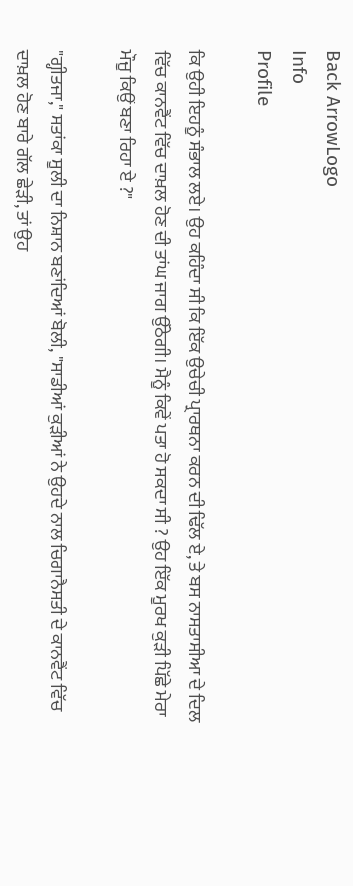Back ArrowLogo
Info
Profile

ਕਿ ਉਹੀ ਇਹਨੂੰ ਸੰਭਾਲ ਲਏ। ਉਹ ਕਹਿੰਦਾ ਸੀ ਕਿ ਇੱਕ ਉਚੇਚੀ ਪ੍ਰਾਰਥਨਾ ਕਰਨ ਦੀ ਢਿੱਲ ਏ, ਤੇ ਬਸ ਨਾਸਤਾਸੀਆ ਦੇ ਦਿਲ ਵਿੱਚ ਕਾਨਵੈਂਟ ਵਿੱਚ ਦਾਖ਼ਲ ਹੋਣ ਦੀ ਤਾਂਘ ਜਾਗ ਉੱਠੇਗੀ। ਮੈਨੂੰ ਕਿਵੇਂ ਪਤਾ ਹੋ ਸਕਦਾ ਸੀ ? ਉਹ ਇੱਕ ਮੂਰਖ ਕੁੜੀ ਪਿੱਛੇ ਮੇਰਾ ਮੌਜੂ ਕਿਉਂ ਬਣਾ ਰਿਹਾ ਏ ?"

"ਗ੍ਹੀਤਜਾ," ਸਤਾਂਕਾ ਸੂਲੀ ਦਾ ਨਿਸ਼ਾਨ ਬਣਾਂਦਿਆਂ ਬੋਲੀ, "ਸਾਡੀਆਂ ਕੁੜੀਆਂ ਨੇ ਉਹਦੇ ਨਾਲ ਚਿਗਾਨੈਸਤੀ ਦੇ ਕਾਨਵੈਂਟ ਵਿੱਚ ਦਾਖ਼ਲ ਹੋਣ ਬਾਰੇ ਗੱਲ ਛੇੜੀ, ਤਾਂ ਉਹ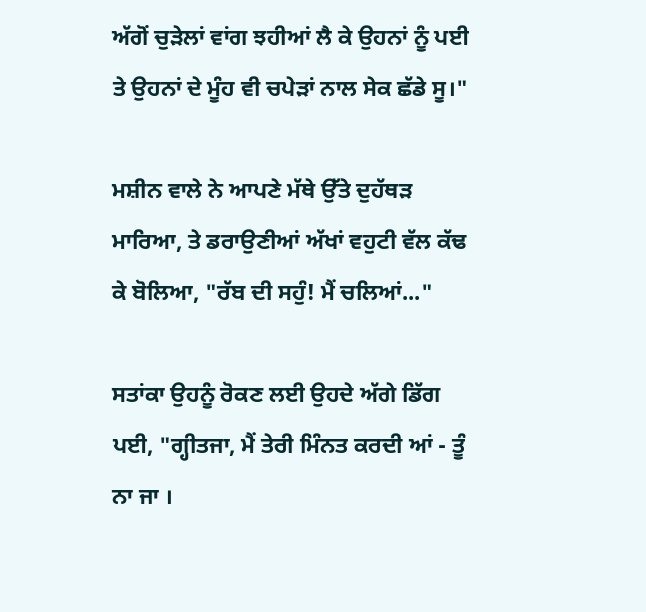ਅੱਗੋਂ ਚੁੜੇਲਾਂ ਵਾਂਗ ਝਹੀਆਂ ਲੈ ਕੇ ਉਹਨਾਂ ਨੂੰ ਪਈ ਤੇ ਉਹਨਾਂ ਦੇ ਮੂੰਹ ਵੀ ਚਪੇੜਾਂ ਨਾਲ ਸੇਕ ਛੱਡੇ ਸੂ।"

ਮਸ਼ੀਨ ਵਾਲੇ ਨੇ ਆਪਣੇ ਮੱਥੇ ਉੱਤੇ ਦੁਹੱਥੜ ਮਾਰਿਆ, ਤੇ ਡਰਾਉਣੀਆਂ ਅੱਖਾਂ ਵਹੁਟੀ ਵੱਲ ਕੱਢ ਕੇ ਬੋਲਿਆ, "ਰੱਬ ਦੀ ਸਹੁੰ! ਮੈਂ ਚਲਿਆਂ..."

ਸਤਾਂਕਾ ਉਹਨੂੰ ਰੋਕਣ ਲਈ ਉਹਦੇ ਅੱਗੇ ਡਿੱਗ ਪਈ, "ਗ੍ਹੀਤਜਾ, ਮੈਂ ਤੇਰੀ ਮਿੰਨਤ ਕਰਦੀ ਆਂ - ਤੂੰ ਨਾ ਜਾ ।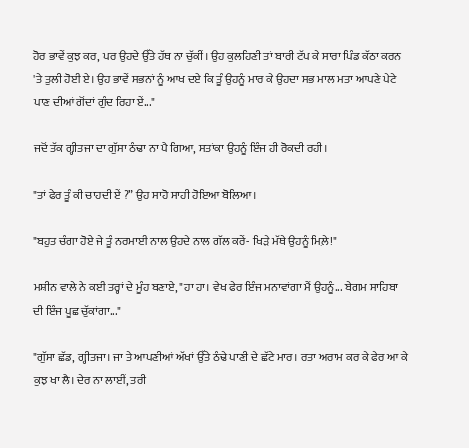ਹੋਰ ਭਾਵੇਂ ਕੁਝ ਕਰ, ਪਰ ਉਹਦੇ ਉੱਤੇ ਹੱਥ ਨਾ ਚੁੱਕੀਂ। ਉਹ ਕੁਲਹਿਣੀ ਤਾਂ ਬਾਰੀ ਟੱਪ ਕੇ ਸਾਰਾ ਪਿੰਡ ਕੱਠਾ ਕਰਨ 'ਤੇ ਤੁਲੀ ਹੋਈ ਏ। ਉਹ ਭਾਵੇਂ ਸਭਨਾਂ ਨੂੰ ਆਖ ਦਏ ਕਿ ਤੂੰ ਉਹਨੂੰ ਮਾਰ ਕੇ ਉਹਦਾ ਸਭ ਮਾਲ ਮਤਾ ਆਪਣੇ ਪੇਟੇ ਪਾਣ ਦੀਆਂ ਗੋਂਦਾਂ ਗੁੰਦ ਰਿਹਾ ਏਂ..."

ਜਦੋਂ ਤੱਕ ਗ੍ਹੀਤਜਾ ਦਾ ਗੁੱਸਾ ਠੰਢਾ ਨਾ ਪੈ ਗਿਆ, ਸਤਾਂਕਾ ਉਹਨੂੰ ਇੰਜ ਹੀ ਰੋਕਦੀ ਰਹੀ।

"ਤਾਂ ਫੇਰ ਤੂੰ ਕੀ ਚਾਹਦੀ ਏਂ ?” ਉਹ ਸਾਹੋ ਸਾਹੀ ਹੋਇਆ ਬੋਲਿਆ।

"ਬਹੁਤ ਚੰਗਾ ਹੋਏ ਜੇ ਤੂੰ ਨਰਮਾਈ ਨਾਲ ਉਹਦੇ ਨਾਲ ਗੱਲ ਕਰੇਂ- ਖਿੜੇ ਮੱਥੇ ਉਹਨੂੰ ਮਿਲ਼ੇ!"

ਮਸ਼ੀਨ ਵਾਲੇ ਨੇ ਕਈ ਤਰ੍ਹਾਂ ਦੇ ਮੂੰਹ ਬਣਾਏ, "ਹਾ ਹਾ। ਵੇਖ ਫੇਰ ਇੰਜ ਮਨਾਵਾਂਗਾ ਮੈਂ ਉਹਨੂੰ... ਬੇਗਮ ਸਾਹਿਬਾ ਦੀ ਇੰਜ ਪੂਛ ਚੁੱਕਾਂਗਾ..."

"ਗੁੱਸਾ ਛੱਡ, ਗ੍ਹੀਤਜਾ। ਜਾ ਤੇ ਆਪਣੀਆਂ ਅੱਖਾਂ ਉੱਤੇ ਠੰਢੇ ਪਾਣੀ ਦੇ ਛੱਟੇ ਮਾਰ। ਰਤਾ ਅਰਾਮ ਕਰ ਕੇ ਫੇਰ ਆ ਕੇ ਕੁਝ ਖਾ ਲੈ। ਦੇਰ ਨਾ ਲਾਈਂ, ਤਰੀ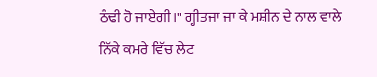ਠੰਢੀ ਹੋ ਜਾਏਗੀ।" ਗ੍ਹੀਤਜਾ ਜਾ ਕੇ ਮਸ਼ੀਨ ਦੇ ਨਾਲ ਵਾਲੇ ਨਿੱਕੇ ਕਮਰੇ ਵਿੱਚ ਲੇਟ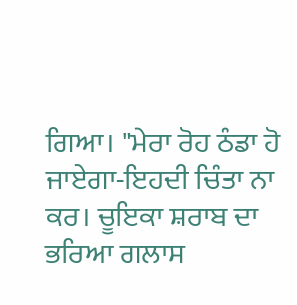ਗਿਆ। "ਮੇਰਾ ਰੋਹ ਠੰਡਾ ਹੋ ਜਾਏਗਾ-ਇਹਦੀ ਚਿੰਤਾ ਨਾ ਕਰ। ਚੂਇਕਾ ਸ਼ਰਾਬ ਦਾ ਭਰਿਆ ਗਲਾਸ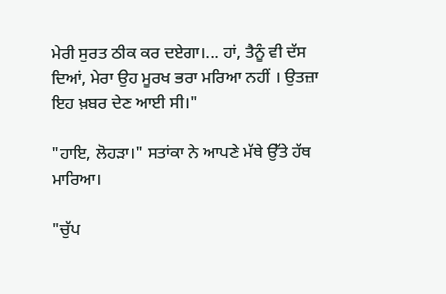ਮੇਰੀ ਸੁਰਤ ਠੀਕ ਕਰ ਦਏਗਾ।... ਹਾਂ, ਤੈਨੂੰ ਵੀ ਦੱਸ ਦਿਆਂ, ਮੇਰਾ ਉਹ ਮੂਰਖ ਭਰਾ ਮਰਿਆ ਨਹੀਂ । ਉਤਜ਼ਾ ਇਹ ਖ਼ਬਰ ਦੇਣ ਆਈ ਸੀ।"

"ਹਾਇ, ਲੋਹੜਾ।" ਸਤਾਂਕਾ ਨੇ ਆਪਣੇ ਮੱਥੇ ਉੱਤੇ ਹੱਥ ਮਾਰਿਆ।

"ਚੁੱਪ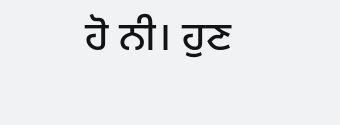ਹੋ ਨੀ। ਹੁਣ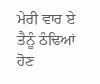ਮੇਰੀ ਵਾਰ ਏ ਤੈਨੂੰ ਠੰਢਿਆਂ ਹੋਣ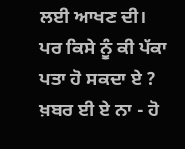ਲਈ ਆਖਣ ਦੀ। ਪਰ ਕਿਸੇ ਨੂੰ ਕੀ ਪੱਕਾ ਪਤਾ ਹੋ ਸਕਦਾ ਏ ? ਖ਼ਬਰ ਈ ਏ ਨਾ - ਹੋ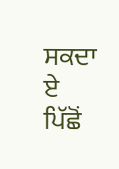ਸਕਦਾ ਏ ਪਿੱਛੋਂ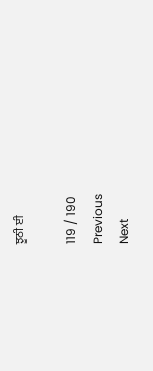ਝੂਠੀ ਈ

119 / 190
Previous
Next